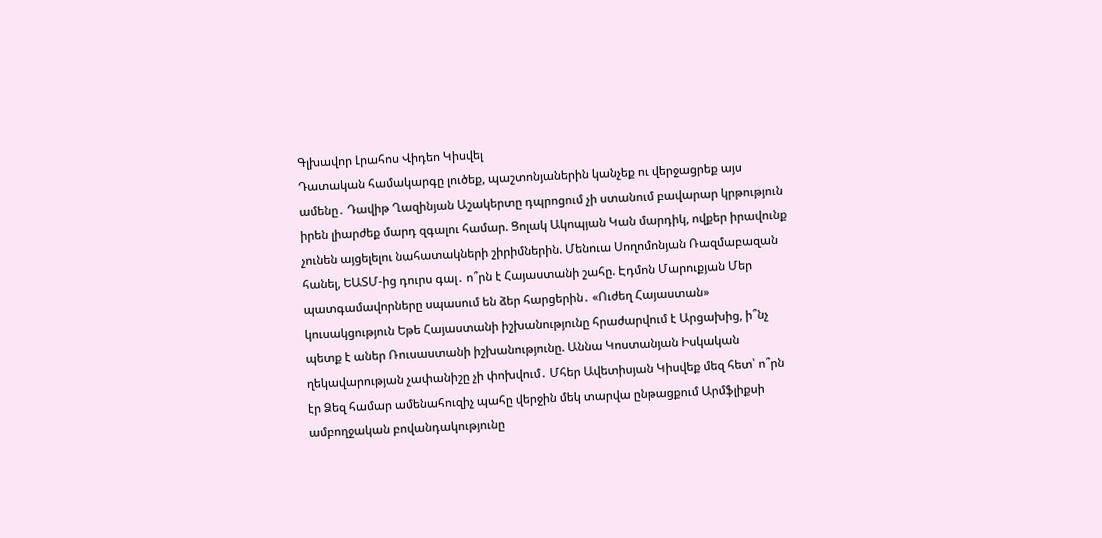Գլխավոր Լրահոս Վիդեո Կիսվել
Դատական համակարգը լուծեք, պաշտոնյաներին կանչեք ու վերջացրեք այս ամենը․ Դավիթ Ղազինյան Աշակերտը դպրոցում չի ստանում բավարար կրթություն իրեն լիարժեք մարդ զգալու համար. Ցոլակ Ակոպյան Կան մարդիկ, ովքեր իրավունք չունեն այցելելու նահատակների շիրիմներին. Մենուա Սողոմոնյան Ռազմաբազան հանել, ԵԱՏՄ-ից դուրս գալ․ ո՞րն է Հայաստանի շահը. Էդմոն Մարուքյան Մեր պատգամավորները սպասում են ձեր հարցերին․ «Ուժեղ Հայաստան» կուսակցություն Եթե Հայաստանի իշխանությունը հրաժարվում է Արցախից, ի՞նչ պետք է աներ Ռուսաստանի իշխանությունը. Աննա Կոստանյան Իսկական ղեկավարության չափանիշը չի փոխվում․ Մհեր Ավետիսյան Կիսվեք մեզ հետ՝ ո՞րն էր Ձեզ համար ամենահուզիչ պահը վերջին մեկ տարվա ընթացքում Արմֆլիքսի ամբողջական բովանդակությունը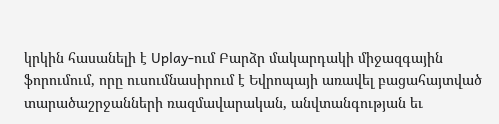կրկին հասանելի է Uplay-ում Բարձր մակարդակի միջազգային ֆորումում, որը ուսումնասիրում է Եվրոպայի առավել բացահայտված տարածաշրջանների ռազմավարական, անվտանգության եւ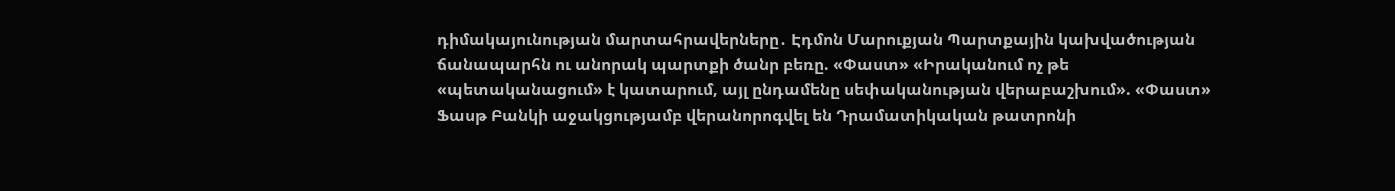դիմակայունության մարտահրավերները․ Էդմոն Մարուքյան Պարտքային կախվածության ճանապարհն ու անորակ պարտքի ծանր բեռը. «Փաստ» «Իրականում ոչ թե «պետականացում» է կատարում, այլ ընդամենը սեփականության վերաբաշխում». «Փաստ»
Ֆասթ Բանկի աջակցությամբ վերանորոգվել են Դրամատիկական թատրոնի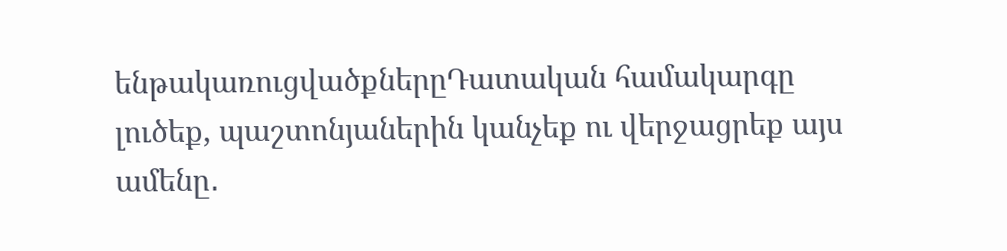ենթակառուցվածքներըԴատական համակարգը լուծեք, պաշտոնյաներին կանչեք ու վերջացրեք այս ամենը․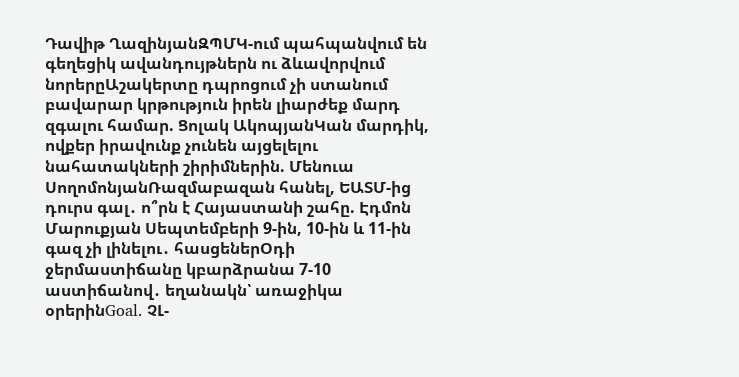Դավիթ ՂազինյանԶՊՄԿ-ում պահպանվում են գեղեցիկ ավանդույթներն ու ձևավորվում նորերըԱշակերտը դպրոցում չի ստանում բավարար կրթություն իրեն լիարժեք մարդ զգալու համար. Ցոլակ ԱկոպյանԿան մարդիկ, ովքեր իրավունք չունեն այցելելու նահատակների շիրիմներին. Մենուա ՍողոմոնյանՌազմաբազան հանել, ԵԱՏՄ-ից դուրս գալ․ ո՞րն է Հայաստանի շահը. Էդմոն Մարուքյան Սեպտեմբերի 9-ին, 10-ին և 11-ին գազ չի լինելու․ հասցեներՕդի ջերմաստիճանը կբարձրանա 7-10 աստիճանով․ եղանակն՝ առաջիկա օրերինGoal. ՉԼ-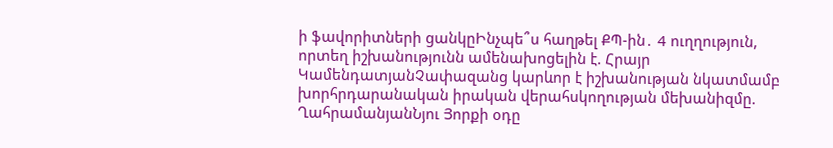ի ֆավորիտների ցանկըԻնչպե՞ս հաղթել ՔՊ-ին․ 4 ուղղություն, որտեղ իշխանությունն ամենախոցելին է. Հրայր ԿամենդատյանՉափազանց կարևոր է իշխանության նկատմամբ խորհրդարանական իրական վերահսկողության մեխանիզմը. ՂահրամանյանՆյու Յորքի օդը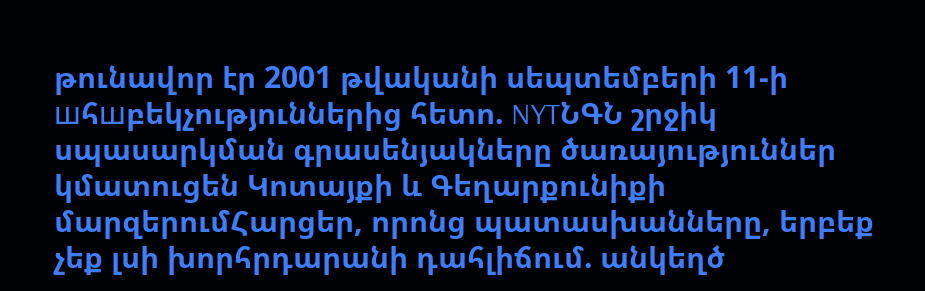թունավոր էր 2001 թվականի սեպտեմբերի 11-ի шհшբեկչություններից հետո. NYTՆԳՆ շրջիկ սպասարկման գրասենյակները ծառայություններ կմատուցեն Կոտայքի և Գեղարքունիքի մարզերումՀարցեր, որոնց պատասխանները, երբեք չեք լսի խորհրդարանի դահլիճում. անկեղծ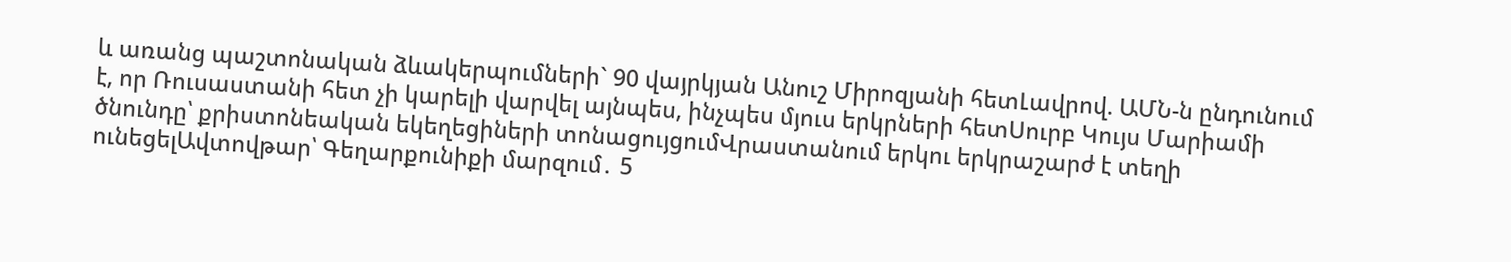և առանց պաշտոնական ձևակերպումների` 90 վայրկյան Անուշ Միրոզյանի հետԼավրով. ԱՄՆ-ն ընդունում է, որ Ռուսաստանի հետ չի կարելի վարվել այնպես, ինչպես մյուս երկրների հետՍուրբ Կույս Մարիամի ծնունդը՝ քրիստոնեական եկեղեցիների տոնացույցումՎրաստանում երկու երկրաշարժ է տեղի ունեցելԱվտովթար՝ Գեղարքունիքի մարզում․ 5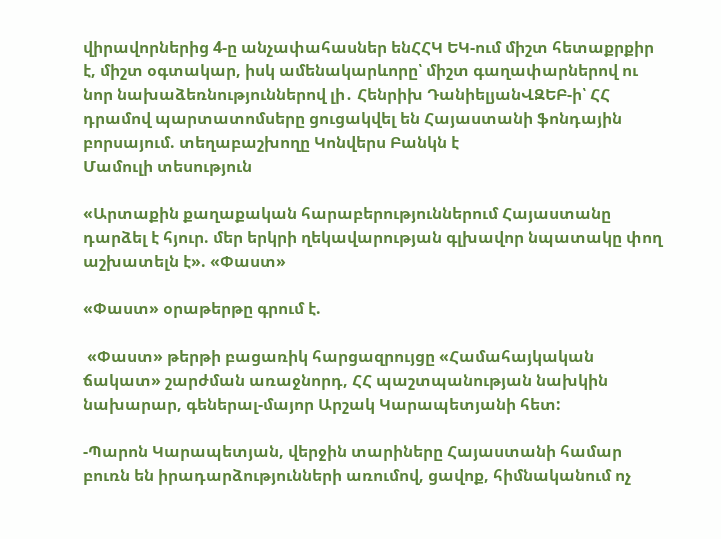վիրավորներից 4-ը անչափահասներ ենՀՀԿ ԵԿ-ում միշտ հետաքրքիր է, միշտ օգտակար, իսկ ամենակարևորը՝ միշտ գաղափարներով ու նոր նախաձեռնություններով լի․ Հենրիխ ԴանիելյանՎԶԵԲ-ի՝ ՀՀ դրամով պարտատոմսերը ցուցակվել են Հայաստանի ֆոնդային բորսայում. տեղաբաշխողը Կոնվերս Բանկն է
Մամուլի տեսություն

«Արտաքին քաղաքական հարաբերություններում Հայաստանը դարձել է հյուր. մեր երկրի ղեկավարության գլխավոր նպատակը փող աշխատելն է». «Փաստ»

«Փաստ» օրաթերթը գրում է.

 «Փաստ» թերթի բացառիկ հարցազրույցը «Համահայկական ճակատ» շարժման առաջնորդ, ՀՀ պաշտպանության նախկին նախարար, գեներալ-մայոր Արշակ Կարապետյանի հետ:

-Պարոն Կարապետյան, վերջին տարիները Հայաստանի համար բուռն են իրադարձությունների առումով, ցավոք, հիմնականում ոչ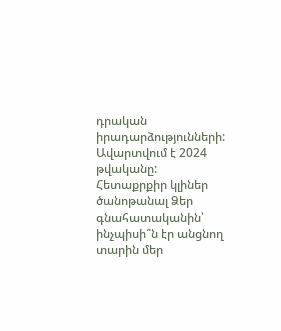դրական իրադարձությունների: Ավարտվում է 2024 թվականը: Հետաքրքիր կլիներ ծանոթանալ Ձեր գնահատականին՝ ինչպիսի՞ն էր անցնող տարին մեր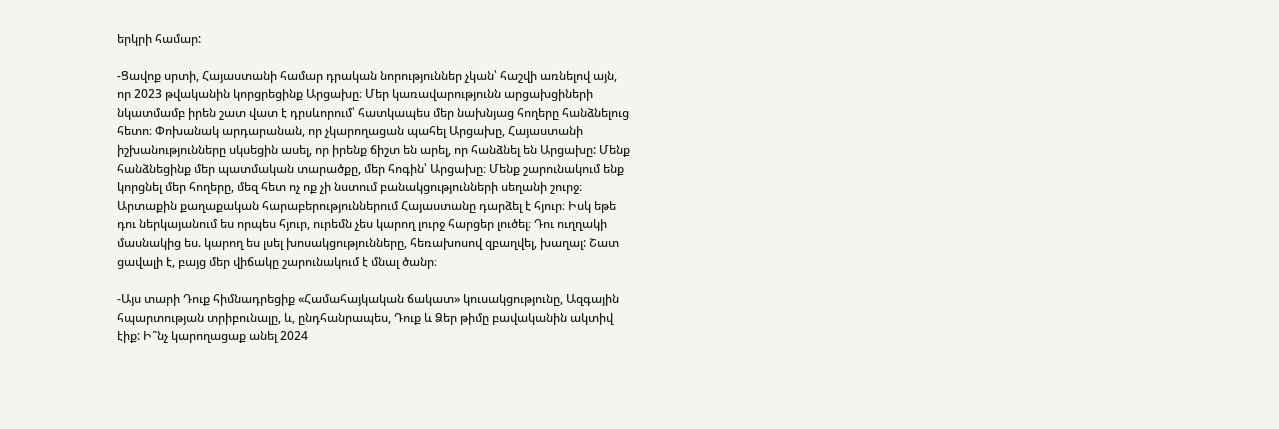երկրի համար:

-Ցավոք սրտի, Հայաստանի համար դրական նորություններ չկան՝ հաշվի առնելով այն, որ 2023 թվականին կորցրեցինք Արցախը։ Մեր կառավարությունն արցախցիների նկատմամբ իրեն շատ վատ է դրսևորում՝ հատկապես մեր նախնյաց հողերը հանձնելուց հետո։ Փոխանակ արդարանան, որ չկարողացան պահել Արցախը, Հայաստանի իշխանությունները սկսեցին ասել, որ իրենք ճիշտ են արել, որ հանձնել են Արցախը: Մենք հանձնեցինք մեր պատմական տարածքը, մեր հոգին՝ Արցախը։ Մենք շարունակում ենք կորցնել մեր հողերը, մեզ հետ ոչ ոք չի նստում բանակցությունների սեղանի շուրջ։ Արտաքին քաղաքական հարաբերություններում Հայաստանը դարձել է հյուր։ Իսկ եթե դու ներկայանում ես որպես հյուր, ուրեմն չես կարող լուրջ հարցեր լուծել։ Դու ուղղակի մասնակից ես. կարող ես լսել խոսակցությունները, հեռախոսով զբաղվել, խաղալ: Շատ ցավալի է, բայց մեր վիճակը շարունակում է մնալ ծանր։

-Այս տարի Դուք հիմնադրեցիք «Համահայկական ճակատ» կուսակցությունը, Ազգային հպարտության տրիբունալը, և, ընդհանրապես, Դուք և Ձեր թիմը բավականին ակտիվ էիք: Ի՞նչ կարողացաք անել 2024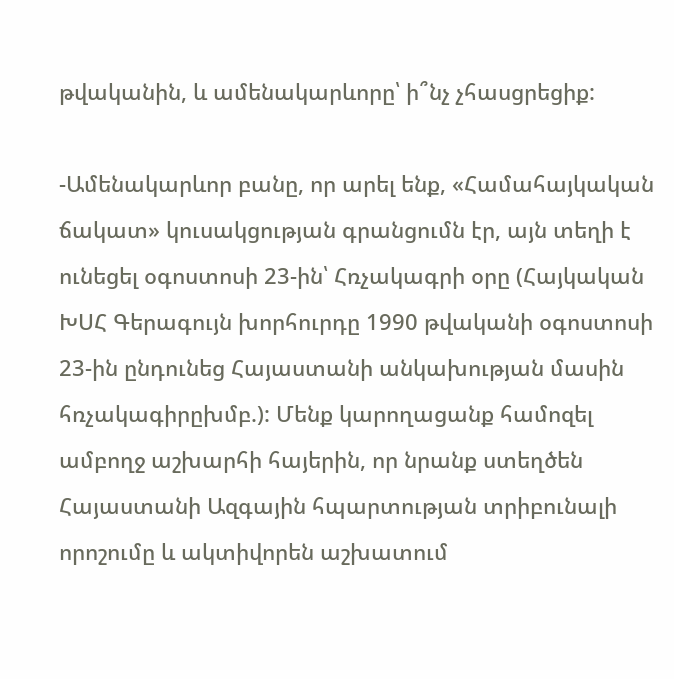թվականին, և ամենակարևորը՝ ի՞նչ չհասցրեցիք:

-Ամենակարևոր բանը, որ արել ենք, «Համահայկական ճակատ» կուսակցության գրանցումն էր, այն տեղի է ունեցել օգոստոսի 23-ին՝ Հռչակագրի օրը (Հայկական ԽՍՀ Գերագույն խորհուրդը 1990 թվականի օգոստոսի 23-ին ընդունեց Հայաստանի անկախության մասին հռչակագիրըխմբ.): Մենք կարողացանք համոզել ամբողջ աշխարհի հայերին, որ նրանք ստեղծեն Հայաստանի Ազգային հպարտության տրիբունալի որոշումը և ակտիվորեն աշխատում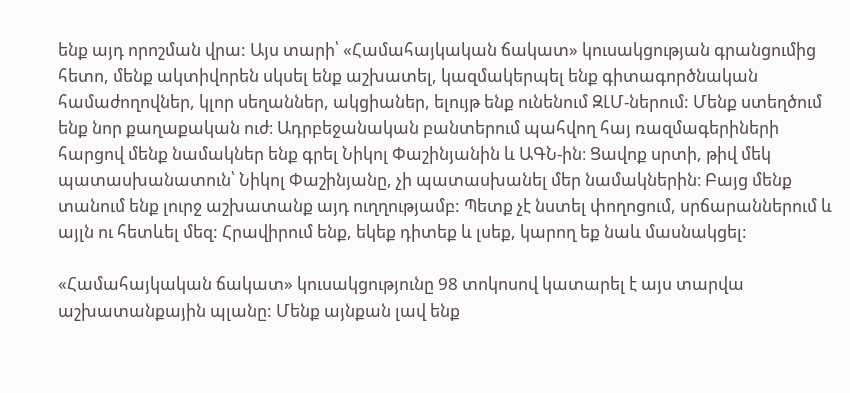ենք այդ որոշման վրա: Այս տարի՝ «Համահայկական ճակատ» կուսակցության գրանցումից հետո, մենք ակտիվորեն սկսել ենք աշխատել, կազմակերպել ենք գիտագործնական համաժողովներ, կլոր սեղաններ, ակցիաներ, ելույթ ենք ունենում ԶԼՄ-ներում: Մենք ստեղծում ենք նոր քաղաքական ուժ։ Ադրբեջանական բանտերում պահվող հայ ռազմագերիների հարցով մենք նամակներ ենք գրել Նիկոլ Փաշինյանին և ԱԳՆ-ին։ Ցավոք սրտի, թիվ մեկ պատասխանատուն՝ Նիկոլ Փաշինյանը, չի պատասխանել մեր նամակներին։ Բայց մենք տանում ենք լուրջ աշխատանք այդ ուղղությամբ: Պետք չէ նստել փողոցում, սրճարաններում և այլն ու հետևել մեզ: Հրավիրում ենք, եկեք դիտեք և լսեք, կարող եք նաև մասնակցել:

«Համահայկական ճակատ» կուսակցությունը 98 տոկոսով կատարել է այս տարվա աշխատանքային պլանը: Մենք այնքան լավ ենք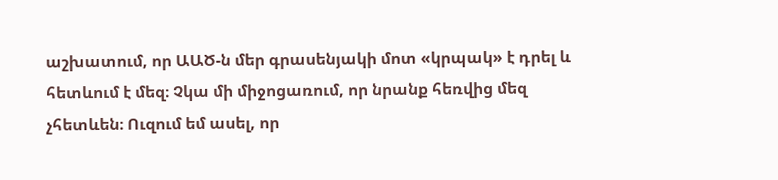աշխատում, որ ԱԱԾ-ն մեր գրասենյակի մոտ «կրպակ» է դրել և հետևում է մեզ։ Չկա մի միջոցառում, որ նրանք հեռվից մեզ չհետևեն։ Ուզում եմ ասել, որ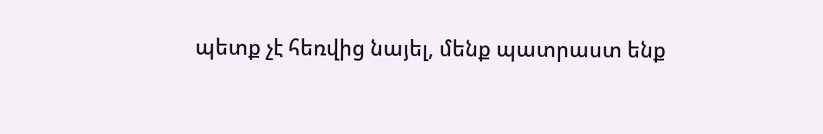պետք չէ հեռվից նայել, մենք պատրաստ ենք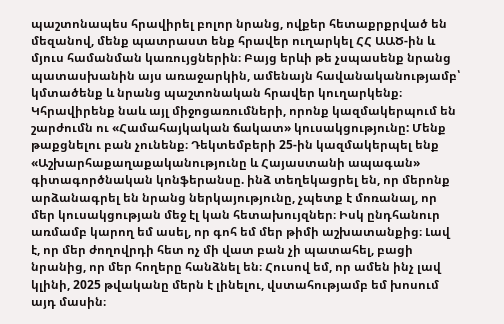պաշտոնապես հրավիրել բոլոր նրանց, ովքեր հետաքրքրված են մեզանով, մենք պատրաստ ենք հրավեր ուղարկել ՀՀ ԱԱԾ-ին և մյուս համանման կառույցներին։ Բայց երևի թե չսպասենք նրանց պատասխանին այս առաջարկին, ամենայն հավանականությամբ՝ կմտածենք և նրանց պաշտոնական հրավեր կուղարկենք։ Կհրավիրենք նաև այլ միջոցառումների, որոնք կազմակերպում են շարժումն ու «Համահայկական ճակատ» կուսակցությունը: Մենք թաքցնելու բան չունենք։ Դեկտեմբերի 25-ին կազմակերպել ենք «Աշխարհաքաղաքականությունը և Հայաստանի ապագան» գիտագործնական կոնֆերանսը. ինձ տեղեկացրել են, որ մերոնք արձանագրել են նրանց ներկայությունը, չպետք է մոռանալ, որ մեր կուսակցության մեջ էլ կան հետախույզներ։ Իսկ ընդհանուր առմամբ կարող եմ ասել, որ գոհ եմ մեր թիմի աշխատանքից։ Լավ է, որ մեր ժողովրդի հետ ոչ մի վատ բան չի պատահել, բացի նրանից, որ մեր հողերը հանձնել են։ Հուսով եմ, որ ամեն ինչ լավ կլինի, 2025 թվականը մերն է լինելու, վստահությամբ եմ խոսում այդ մասին։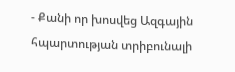- Քանի որ խոսվեց Ազգային հպարտության տրիբունալի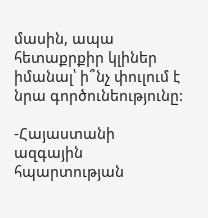մասին, ապա հետաքրքիր կլիներ իմանալ՝ ի՞նչ փուլում է նրա գործունեությունը:

-Հայաստանի ազգային հպարտության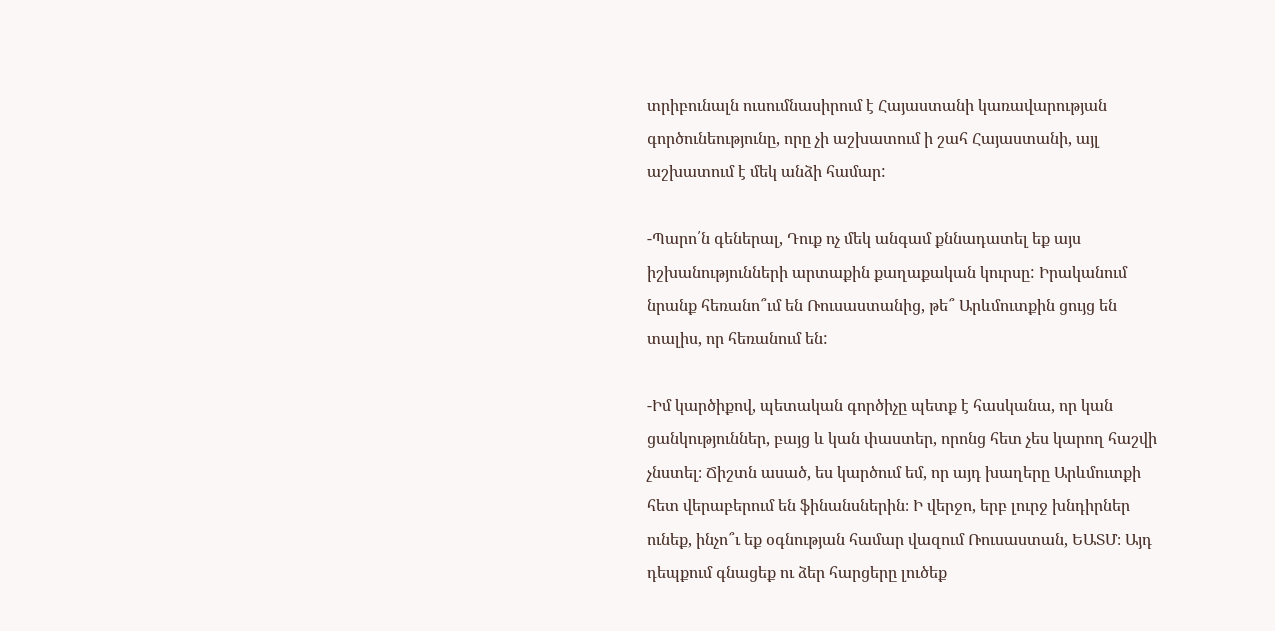տրիբունալն ուսումնասիրում է Հայաստանի կառավարության գործունեությունը, որը չի աշխատում ի շահ Հայաստանի, այլ աշխատում է մեկ անձի համար:

-Պարո՛ն գեներալ, Դուք ոչ մեկ անգամ քննադատել եք այս իշխանությունների արտաքին քաղաքական կուրսը: Իրականում նրանք հեռանո՞ւմ են Ռուսաստանից, թե՞ Արևմուտքին ցույց են տալիս, որ հեռանում են:

-Իմ կարծիքով, պետական գործիչը պետք է հասկանա, որ կան ցանկություններ, բայց և կան փաստեր, որոնց հետ չես կարող հաշվի չնստել։ Ճիշտն ասած, ես կարծում եմ, որ այդ խաղերը Արևմուտքի հետ վերաբերում են ֆինանսներին։ Ի վերջո, երբ լուրջ խնդիրներ ունեք, ինչո՞ւ եք օգնության համար վազում Ռուսաստան, ԵԱՏՄ։ Այդ դեպքում գնացեք ու ձեր հարցերը լուծեք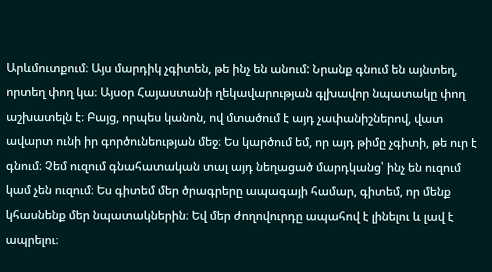Արևմուտքում։ Այս մարդիկ չգիտեն, թե ինչ են անում: Նրանք գնում են այնտեղ, որտեղ փող կա։ Այսօր Հայաստանի ղեկավարության գլխավոր նպատակը փող աշխատելն է։ Բայց, որպես կանոն, ով մտածում է այդ չափանիշներով, վատ ավարտ ունի իր գործունեության մեջ։ Ես կարծում եմ, որ այդ թիմը չգիտի, թե ուր է գնում։ Չեմ ուզում գնահատական տալ այդ նեղացած մարդկանց՝ ինչ են ուզում կամ չեն ուզում։ Ես գիտեմ մեր ծրագրերը ապագայի համար, գիտեմ, որ մենք կհասնենք մեր նպատակներին։ Եվ մեր ժողովուրդը ապահով է լինելու և լավ է ապրելու։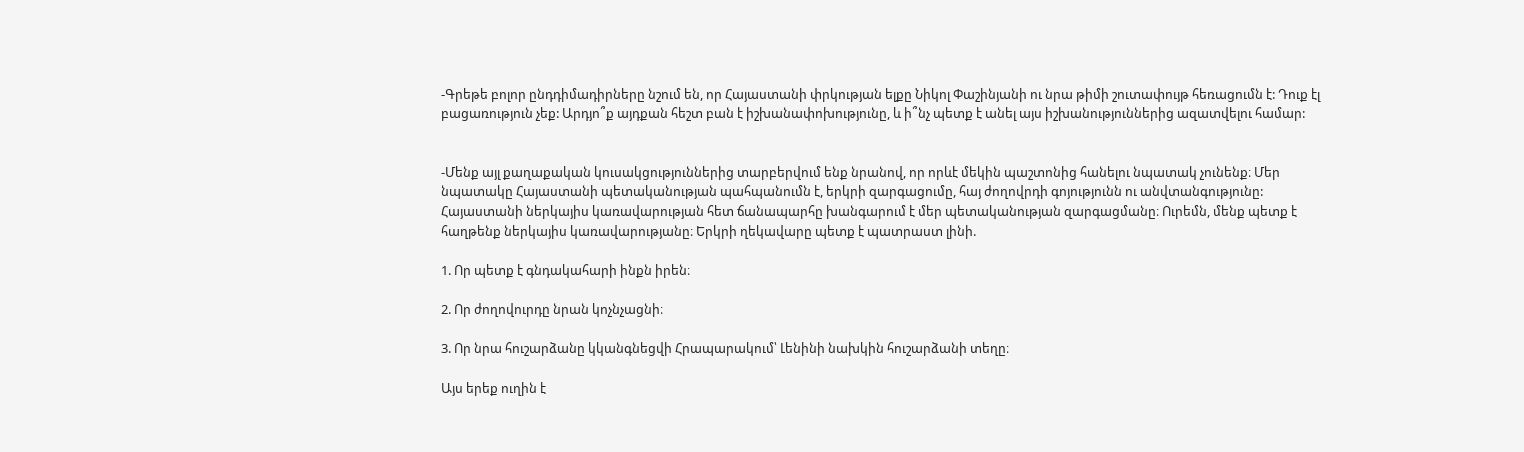-Գրեթե բոլոր ընդդիմադիրները նշում են, որ Հայաստանի փրկության ելքը Նիկոլ Փաշինյանի ու նրա թիմի շուտափույթ հեռացումն է: Դուք էլ բացառություն չեք: Արդյո՞ք այդքան հեշտ բան է իշխանափոխությունը, և ի՞նչ պետք է անել այս իշխանություններից ազատվելու համար:


-Մենք այլ քաղաքական կուսակցություններից տարբերվում ենք նրանով, որ որևէ մեկին պաշտոնից հանելու նպատակ չունենք։ Մեր նպատակը Հայաստանի պետականության պահպանումն է, երկրի զարգացումը, հայ ժողովրդի գոյությունն ու անվտանգությունը: Հայաստանի ներկայիս կառավարության հետ ճանապարհը խանգարում է մեր պետականության զարգացմանը։ Ուրեմն, մենք պետք է հաղթենք ներկայիս կառավարությանը։ Երկրի ղեկավարը պետք է պատրաստ լինի.

1. Որ պետք է գնդակահարի ինքն իրեն։

2. Որ ժողովուրդը նրան կոչնչացնի։

3. Որ նրա հուշարձանը կկանգնեցվի Հրապարակում՝ Լենինի նախկին հուշարձանի տեղը։

Այս երեք ուղին է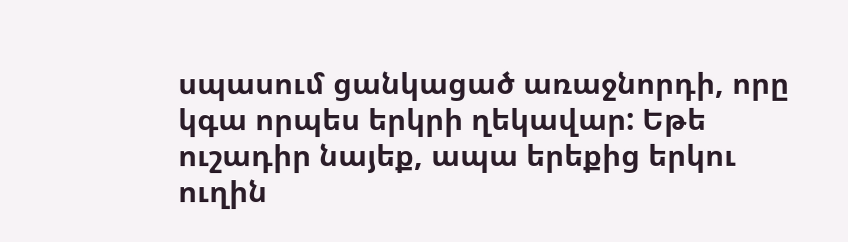սպասում ցանկացած առաջնորդի, որը կգա որպես երկրի ղեկավար: Եթե ուշադիր նայեք, ապա երեքից երկու ուղին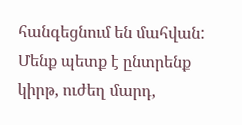հանգեցնում են մահվան: Մենք պետք է ընտրենք կիրթ, ուժեղ մարդ,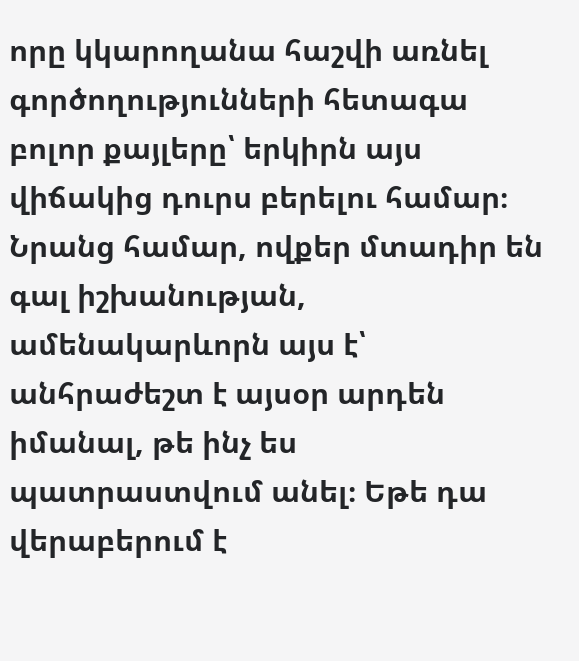որը կկարողանա հաշվի առնել գործողությունների հետագա բոլոր քայլերը՝ երկիրն այս վիճակից դուրս բերելու համար։ Նրանց համար, ովքեր մտադիր են գալ իշխանության, ամենակարևորն այս է՝ անհրաժեշտ է այսօր արդեն իմանալ, թե ինչ ես պատրաստվում անել։ Եթե դա վերաբերում է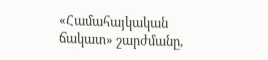«Համահայկական ճակատ» շարժմանը,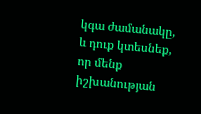կգա ժամանակը, և դուք կտեսնեք, որ մենք իշխանության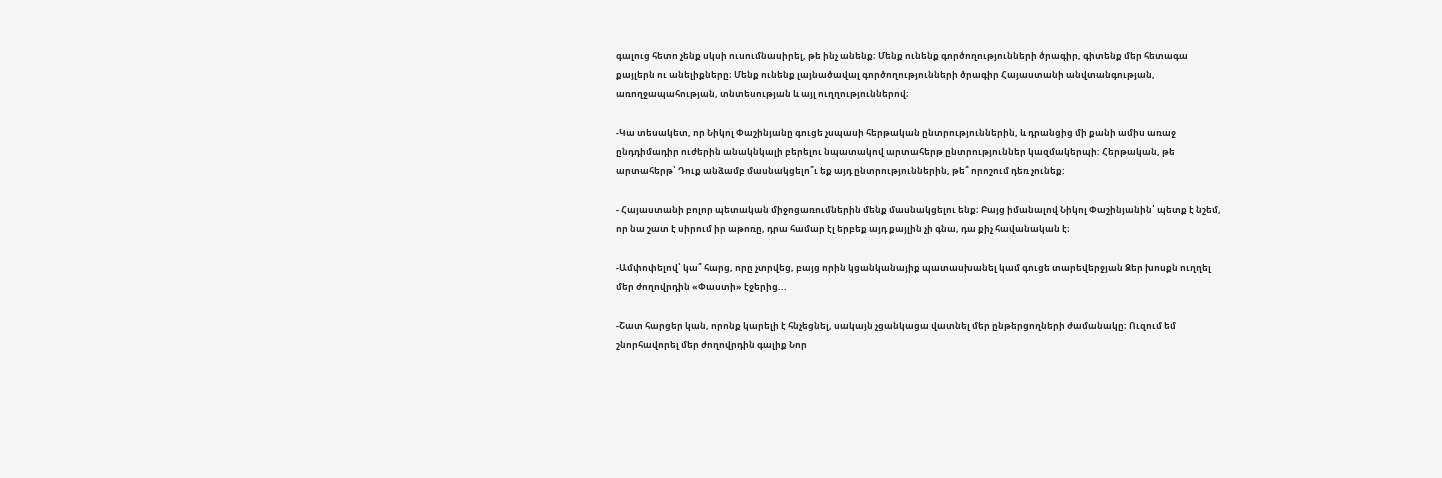գալուց հետո չենք սկսի ուսումնասիրել, թե ինչ անենք։ Մենք ունենք գործողությունների ծրագիր, գիտենք մեր հետագա քայլերն ու անելիքները։ Մենք ունենք լայնածավալ գործողությունների ծրագիր Հայաստանի անվտանգության, առողջապահության, տնտեսության և այլ ուղղություններով։

-Կա տեսակետ, որ Նիկոլ Փաշինյանը գուցե չսպասի հերթական ընտրություններին, և դրանցից մի քանի ամիս առաջ ընդդիմադիր ուժերին անակնկալի բերելու նպատակով արտահերթ ընտրություններ կազմակերպի: Հերթական, թե արտահերթ՝ Դուք անձամբ մասնակցելո՞ւ եք այդ ընտրություններին, թե՞ որոշում դեռ չունեք:

- Հայաստանի բոլոր պետական միջոցառումներին մենք մասնակցելու ենք։ Բայց իմանալով Նիկոլ Փաշինյանին՝ պետք է նշեմ, որ նա շատ է սիրում իր աթոռը, դրա համար էլ երբեք այդ քայլին չի գնա, դա քիչ հավանական է։

-Ամփոփելով՝ կա՞ հարց, որը չտրվեց, բայց որին կցանկանայիք պատասխանել կամ գուցե տարեվերջյան Ձեր խոսքն ուղղել մեր ժողովրդին «Փաստի» էջերից...

-Շատ հարցեր կան, որոնք կարելի է հնչեցնել, սակայն չցանկացա վատնել մեր ընթերցողների ժամանակը։ Ուզում եմ շնորհավորել մեր ժողովրդին գալիք Նոր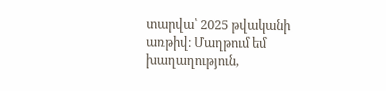տարվա՝ 2025 թվականի առթիվ։ Մաղթում եմ խաղաղություն,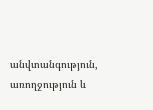անվտանգություն, առողջություն և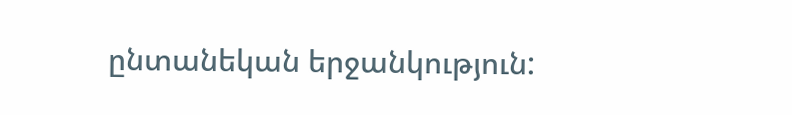ընտանեկան երջանկություն: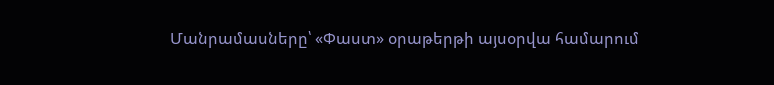Մանրամասները՝ «Փաստ» օրաթերթի այսօրվա համարում